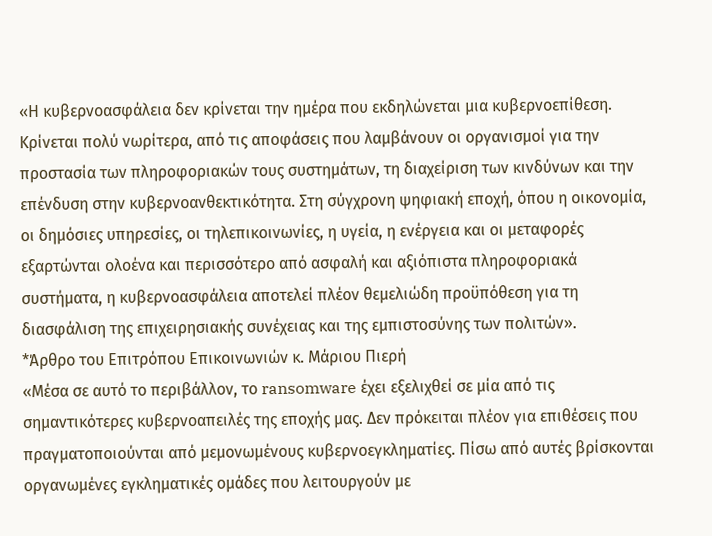«Η κυβερνοασφάλεια δεν κρίνεται την ημέρα που εκδηλώνεται μια κυβερνοεπίθεση. Κρίνεται πολύ νωρίτερα, από τις αποφάσεις που λαμβάνουν οι οργανισμοί για την προστασία των πληροφοριακών τους συστημάτων, τη διαχείριση των κινδύνων και την επένδυση στην κυβερνοανθεκτικότητα. Στη σύγχρονη ψηφιακή εποχή, όπου η οικονομία, οι δημόσιες υπηρεσίες, οι τηλεπικοινωνίες, η υγεία, η ενέργεια και οι μεταφορές εξαρτώνται ολοένα και περισσότερο από ασφαλή και αξιόπιστα πληροφοριακά συστήματα, η κυβερνοασφάλεια αποτελεί πλέον θεμελιώδη προϋπόθεση για τη διασφάλιση της επιχειρησιακής συνέχειας και της εμπιστοσύνης των πολιτών».
*Άρθρο του Επιτρόπου Επικοινωνιών κ. Μάριου Πιερή
«Μέσα σε αυτό το περιβάλλον, το ransomware έχει εξελιχθεί σε μία από τις σημαντικότερες κυβερνοαπειλές της εποχής μας. Δεν πρόκειται πλέον για επιθέσεις που πραγματοποιούνται από μεμονωμένους κυβερνοεγκληματίες. Πίσω από αυτές βρίσκονται οργανωμένες εγκληματικές ομάδες που λειτουργούν με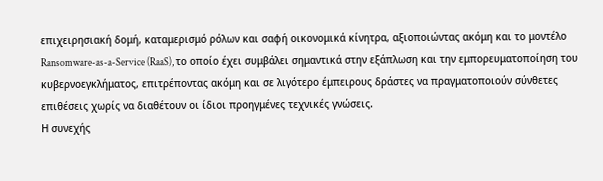επιχειρησιακή δομή, καταμερισμό ρόλων και σαφή οικονομικά κίνητρα, αξιοποιώντας ακόμη και το μοντέλο Ransomware-as-a-Service (RaaS), το οποίο έχει συμβάλει σημαντικά στην εξάπλωση και την εμπορευματοποίηση του κυβερνοεγκλήματος, επιτρέποντας ακόμη και σε λιγότερο έμπειρους δράστες να πραγματοποιούν σύνθετες επιθέσεις χωρίς να διαθέτουν οι ίδιοι προηγμένες τεχνικές γνώσεις.
Η συνεχής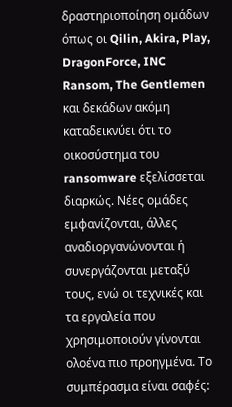δραστηριοποίηση ομάδων όπως οι Qilin, Akira, Play, DragonForce, INC Ransom, The Gentlemen και δεκάδων ακόμη καταδεικνύει ότι το οικοσύστημα του ransomware εξελίσσεται διαρκώς. Νέες ομάδες εμφανίζονται, άλλες αναδιοργανώνονται ή συνεργάζονται μεταξύ τους, ενώ οι τεχνικές και τα εργαλεία που χρησιμοποιούν γίνονται ολοένα πιο προηγμένα. Το συμπέρασμα είναι σαφές: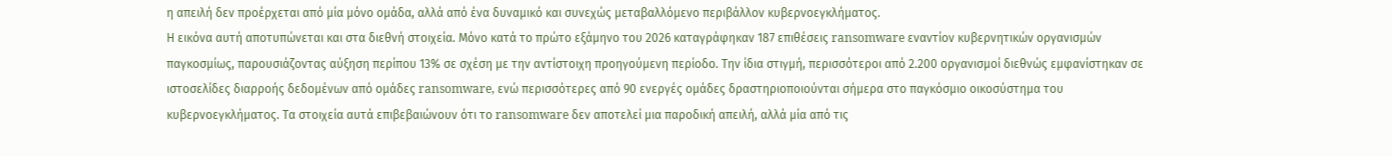η απειλή δεν προέρχεται από μία μόνο ομάδα, αλλά από ένα δυναμικό και συνεχώς μεταβαλλόμενο περιβάλλον κυβερνοεγκλήματος.
Η εικόνα αυτή αποτυπώνεται και στα διεθνή στοιχεία. Μόνο κατά το πρώτο εξάμηνο του 2026 καταγράφηκαν 187 επιθέσεις ransomware εναντίον κυβερνητικών οργανισμών παγκοσμίως, παρουσιάζοντας αύξηση περίπου 13% σε σχέση με την αντίστοιχη προηγούμενη περίοδο. Την ίδια στιγμή, περισσότεροι από 2.200 οργανισμοί διεθνώς εμφανίστηκαν σε ιστοσελίδες διαρροής δεδομένων από ομάδες ransomware, ενώ περισσότερες από 90 ενεργές ομάδες δραστηριοποιούνται σήμερα στο παγκόσμιο οικοσύστημα του κυβερνοεγκλήματος. Τα στοιχεία αυτά επιβεβαιώνουν ότι το ransomware δεν αποτελεί μια παροδική απειλή, αλλά μία από τις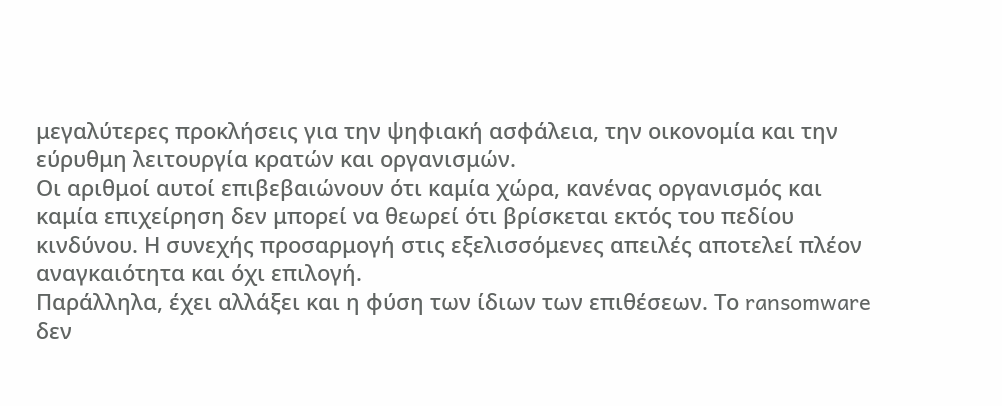μεγαλύτερες προκλήσεις για την ψηφιακή ασφάλεια, την οικονομία και την εύρυθμη λειτουργία κρατών και οργανισμών.
Οι αριθμοί αυτοί επιβεβαιώνουν ότι καμία χώρα, κανένας οργανισμός και καμία επιχείρηση δεν μπορεί να θεωρεί ότι βρίσκεται εκτός του πεδίου κινδύνου. Η συνεχής προσαρμογή στις εξελισσόμενες απειλές αποτελεί πλέον αναγκαιότητα και όχι επιλογή.
Παράλληλα, έχει αλλάξει και η φύση των ίδιων των επιθέσεων. Το ransomware δεν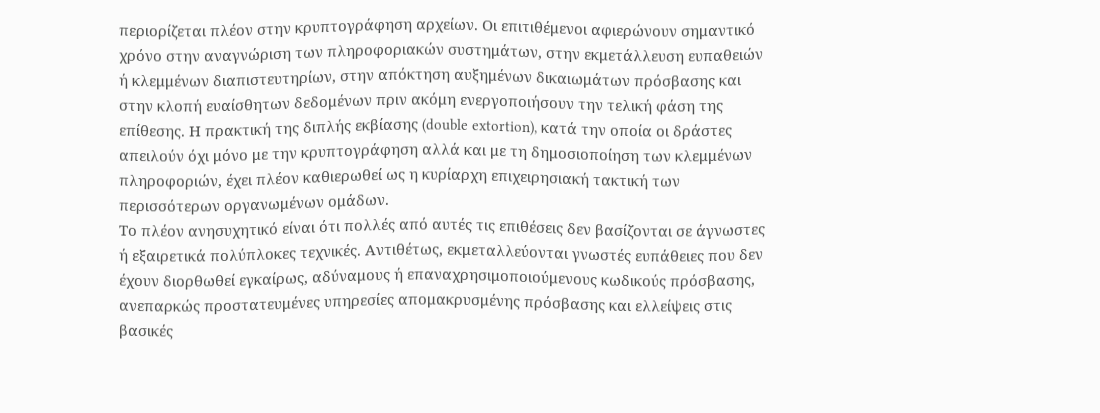περιορίζεται πλέον στην κρυπτογράφηση αρχείων. Οι επιτιθέμενοι αφιερώνουν σημαντικό χρόνο στην αναγνώριση των πληροφοριακών συστημάτων, στην εκμετάλλευση ευπαθειών ή κλεμμένων διαπιστευτηρίων, στην απόκτηση αυξημένων δικαιωμάτων πρόσβασης και στην κλοπή ευαίσθητων δεδομένων πριν ακόμη ενεργοποιήσουν την τελική φάση της επίθεσης. Η πρακτική της διπλής εκβίασης (double extortion), κατά την οποία οι δράστες απειλούν όχι μόνο με την κρυπτογράφηση αλλά και με τη δημοσιοποίηση των κλεμμένων πληροφοριών, έχει πλέον καθιερωθεί ως η κυρίαρχη επιχειρησιακή τακτική των περισσότερων οργανωμένων ομάδων.
Το πλέον ανησυχητικό είναι ότι πολλές από αυτές τις επιθέσεις δεν βασίζονται σε άγνωστες ή εξαιρετικά πολύπλοκες τεχνικές. Αντιθέτως, εκμεταλλεύονται γνωστές ευπάθειες που δεν έχουν διορθωθεί εγκαίρως, αδύναμους ή επαναχρησιμοποιούμενους κωδικούς πρόσβασης, ανεπαρκώς προστατευμένες υπηρεσίες απομακρυσμένης πρόσβασης και ελλείψεις στις βασικές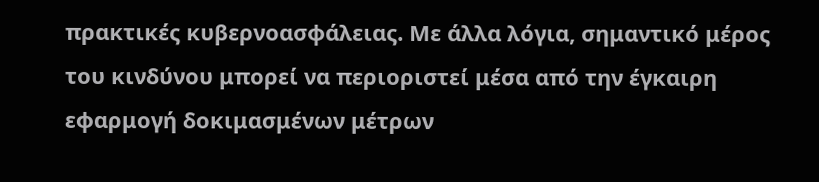πρακτικές κυβερνοασφάλειας. Με άλλα λόγια, σημαντικό μέρος του κινδύνου μπορεί να περιοριστεί μέσα από την έγκαιρη εφαρμογή δοκιμασμένων μέτρων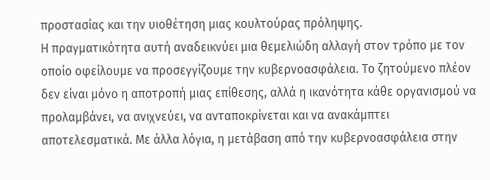προστασίας και την υιοθέτηση μιας κουλτούρας πρόληψης.
Η πραγματικότητα αυτή αναδεικνύει μια θεμελιώδη αλλαγή στον τρόπο με τον οποίο οφείλουμε να προσεγγίζουμε την κυβερνοασφάλεια. Το ζητούμενο πλέον δεν είναι μόνο η αποτροπή μιας επίθεσης, αλλά η ικανότητα κάθε οργανισμού να προλαμβάνει, να ανιχνεύει, να ανταποκρίνεται και να ανακάμπτει αποτελεσματικά. Με άλλα λόγια, η μετάβαση από την κυβερνοασφάλεια στην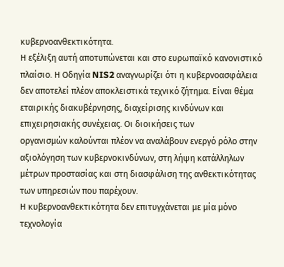κυβερνοανθεκτικότητα.
Η εξέλιξη αυτή αποτυπώνεται και στο ευρωπαϊκό κανονιστικό πλαίσιο. Η Οδηγία NIS2 αναγνωρίζει ότι η κυβερνοασφάλεια δεν αποτελεί πλέον αποκλειστικά τεχνικό ζήτημα. Είναι θέμα εταιρικής διακυβέρνησης, διαχείρισης κινδύνων και επιχειρησιακής συνέχειας. Οι διοικήσεις των
οργανισμών καλούνται πλέον να αναλάβουν ενεργό ρόλο στην αξιολόγηση των κυβερνοκινδύνων, στη λήψη κατάλληλων μέτρων προστασίας και στη διασφάλιση της ανθεκτικότητας των υπηρεσιών που παρέχουν.
Η κυβερνοανθεκτικότητα δεν επιτυγχάνεται με μία μόνο τεχνολογία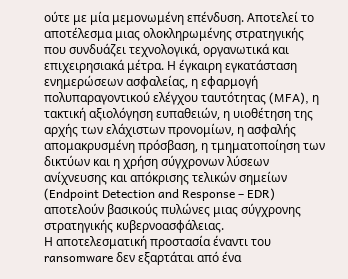ούτε με μία μεμονωμένη επένδυση. Αποτελεί το αποτέλεσμα μιας ολοκληρωμένης στρατηγικής που συνδυάζει τεχνολογικά, οργανωτικά και επιχειρησιακά μέτρα. Η έγκαιρη εγκατάσταση ενημερώσεων ασφαλείας, η εφαρμογή πολυπαραγοντικού ελέγχου ταυτότητας (MFA), η τακτική αξιολόγηση ευπαθειών, η υιοθέτηση της αρχής των ελάχιστων προνομίων, η ασφαλής απομακρυσμένη πρόσβαση, η τμηματοποίηση των δικτύων και η χρήση σύγχρονων λύσεων ανίχνευσης και απόκρισης τελικών σημείων (Endpoint Detection and Response – EDR) αποτελούν βασικούς πυλώνες μιας σύγχρονης στρατηγικής κυβερνοασφάλειας.
Η αποτελεσματική προστασία έναντι του ransomware δεν εξαρτάται από ένα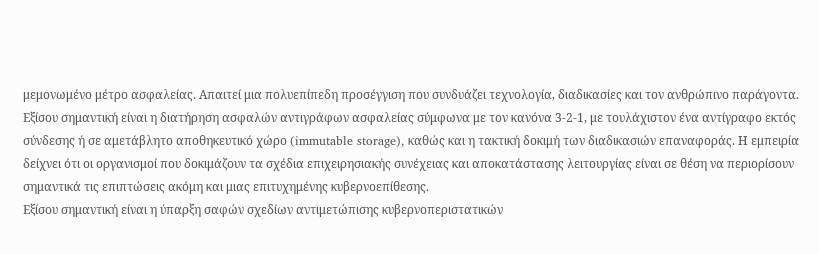μεμονωμένο μέτρο ασφαλείας. Απαιτεί μια πολυεπίπεδη προσέγγιση που συνδυάζει τεχνολογία, διαδικασίες και τον ανθρώπινο παράγοντα.
Εξίσου σημαντική είναι η διατήρηση ασφαλών αντιγράφων ασφαλείας σύμφωνα με τον κανόνα 3-2-1, με τουλάχιστον ένα αντίγραφο εκτός σύνδεσης ή σε αμετάβλητο αποθηκευτικό χώρο (immutable storage), καθώς και η τακτική δοκιμή των διαδικασιών επαναφοράς. Η εμπειρία δείχνει ότι οι οργανισμοί που δοκιμάζουν τα σχέδια επιχειρησιακής συνέχειας και αποκατάστασης λειτουργίας είναι σε θέση να περιορίσουν σημαντικά τις επιπτώσεις ακόμη και μιας επιτυχημένης κυβερνοεπίθεσης.
Εξίσου σημαντική είναι η ύπαρξη σαφών σχεδίων αντιμετώπισης κυβερνοπεριστατικών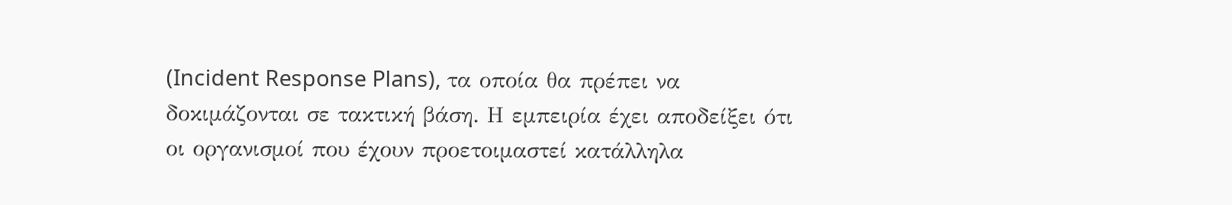(Incident Response Plans), τα οποία θα πρέπει να δοκιμάζονται σε τακτική βάση. Η εμπειρία έχει αποδείξει ότι οι οργανισμοί που έχουν προετοιμαστεί κατάλληλα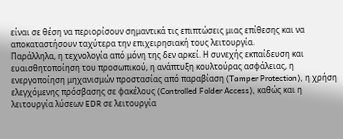είναι σε θέση να περιορίσουν σημαντικά τις επιπτώσεις μιας επίθεσης και να αποκαταστήσουν ταχύτερα την επιχειρησιακή τους λειτουργία.
Παράλληλα, η τεχνολογία από μόνη της δεν αρκεί. Η συνεχής εκπαίδευση και ευαισθητοποίηση του προσωπικού, η ανάπτυξη κουλτούρας ασφάλειας, η ενεργοποίηση μηχανισμών προστασίας από παραβίαση (Tamper Protection), η χρήση ελεγχόμενης πρόσβασης σε φακέλους (Controlled Folder Access), καθώς και η λειτουργία λύσεων EDR σε λειτουργία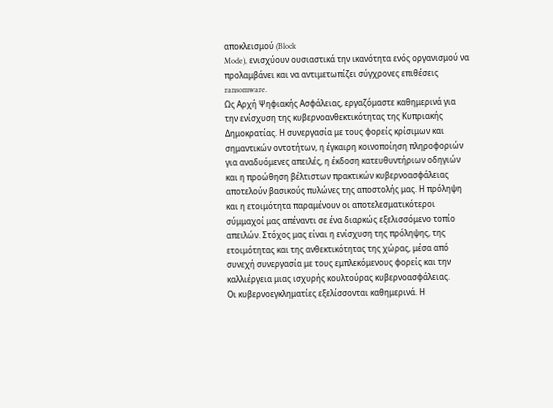αποκλεισμού (Block
Mode), ενισχύουν ουσιαστικά την ικανότητα ενός οργανισμού να προλαμβάνει και να αντιμετωπίζει σύγχρονες επιθέσεις ransomware.
Ως Αρχή Ψηφιακής Ασφάλειας, εργαζόμαστε καθημερινά για την ενίσχυση της κυβερνοανθεκτικότητας της Κυπριακής Δημοκρατίας. Η συνεργασία με τους φορείς κρίσιμων και σημαντικών οντοτήτων, η έγκαιρη κοινοποίηση πληροφοριών για αναδυόμενες απειλές, η έκδοση κατευθυντήριων οδηγιών και η προώθηση βέλτιστων πρακτικών κυβερνοασφάλειας αποτελούν βασικούς πυλώνες της αποστολής μας. Η πρόληψη και η ετοιμότητα παραμένουν οι αποτελεσματικότεροι σύμμαχοί μας απέναντι σε ένα διαρκώς εξελισσόμενο τοπίο απειλών. Στόχος μας είναι η ενίσχυση της πρόληψης, της ετοιμότητας και της ανθεκτικότητας της χώρας, μέσα από συνεχή συνεργασία με τους εμπλεκόμενους φορείς και την καλλιέργεια μιας ισχυρής κουλτούρας κυβερνοασφάλειας.
Οι κυβερνοεγκληματίες εξελίσσονται καθημερινά. Η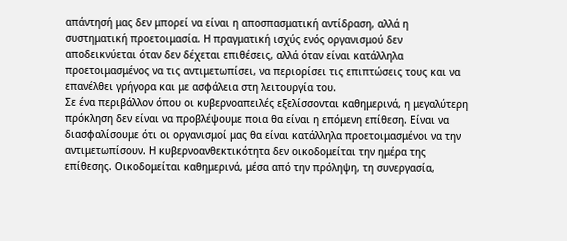απάντησή μας δεν μπορεί να είναι η αποσπασματική αντίδραση, αλλά η συστηματική προετοιμασία. Η πραγματική ισχύς ενός οργανισμού δεν αποδεικνύεται όταν δεν δέχεται επιθέσεις, αλλά όταν είναι κατάλληλα προετοιμασμένος να τις αντιμετωπίσει, να περιορίσει τις επιπτώσεις τους και να επανέλθει γρήγορα και με ασφάλεια στη λειτουργία του.
Σε ένα περιβάλλον όπου οι κυβερνοαπειλές εξελίσσονται καθημερινά, η μεγαλύτερη πρόκληση δεν είναι να προβλέψουμε ποια θα είναι η επόμενη επίθεση. Είναι να διασφαλίσουμε ότι οι οργανισμοί μας θα είναι κατάλληλα προετοιμασμένοι να την αντιμετωπίσουν. Η κυβερνοανθεκτικότητα δεν οικοδομείται την ημέρα της επίθεσης. Οικοδομείται καθημερινά, μέσα από την πρόληψη, τη συνεργασία,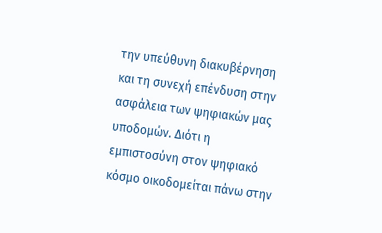την υπεύθυνη διακυβέρνηση και τη συνεχή επένδυση στην ασφάλεια των ψηφιακών μας υποδομών. Διότι η εμπιστοσύνη στον ψηφιακό κόσμο οικοδομείται πάνω στην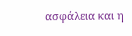ασφάλεια και η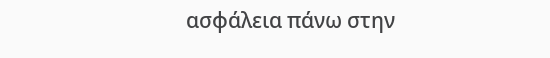ασφάλεια πάνω στην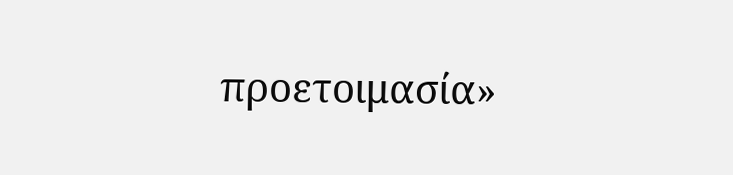προετοιμασία»